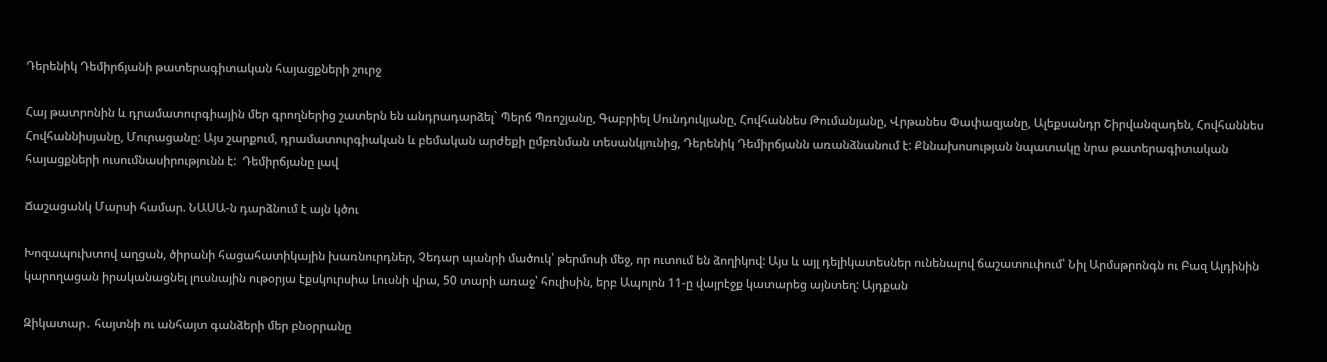Դերենիկ Դեմիրճյանի թատերագիտական հայացքների շուրջ

Հայ թատրոնին և դրամատուրգիային մեր գրողներից շատերն են անդրադարձել` Պերճ Պռոշյանը, Գաբրիել Սունդուկյանը, Հովհաննես Թումանյանը, Վրթանես Փափազյանը, Ալեքսանդր Շիրվանզադեն, Հովհաննես Հովհաննիսյանը, Մուրացանը: Այս շարքում, դրամատուրգիական և բեմական արժեքի ըմբռնման տեսանկյունից, Դերենիկ Դեմիրճյանն առանձնանում է: Քննախոսության նպատակը նրա թատերագիտական հայացքների ուսումնասիրությունն է:  Դեմիրճյանը լավ

Ճաշացանկ Մարսի համար. ՆԱՍԱ-ն դարձնում է այն կծու

Խոզապուխտով աղցան, ծիրանի հացահատիկային խառնուրդներ, Չեդար պանրի մածուկ՝ թերմոսի մեջ, որ ուտում են ձողիկով: Այս և այլ դելիկատեսներ ունենալով ճաշատուփում՝ Նիլ Արմսթրոնգն ու Բազ Ալդինին կարողացան իրականացնել լուսնային ութօրյա էքսկուրսիա Լուսնի վրա, 50 տարի առաջ՝ հուլիսին, երբ Ապոլոն 11-ը վայրէջք կատարեց այնտեղ: Այդքան

Զիկատար․ հայտնի ու անհայտ գանձերի մեր բնօրրանը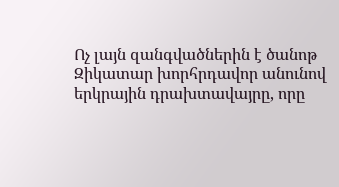Ոչ լայն զանգվածներին է ծանոթ Զիկատար խորհրդավոր անունով երկրային դրախտավայրը, որը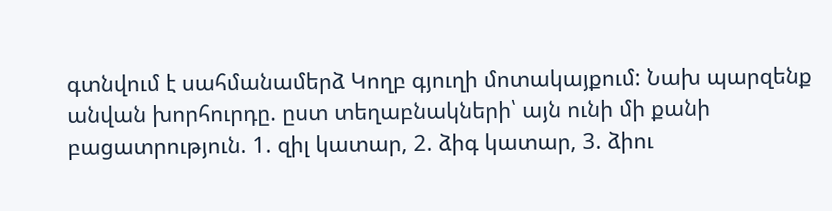գտնվում է սահմանամերձ Կողբ գյուղի մոտակայքում: Նախ պարզենք անվան խորհուրդը. ըստ տեղաբնակների՝ այն ունի մի քանի բացատրություն. 1. զիլ կատար, 2. ձիգ կատար, 3. ձիու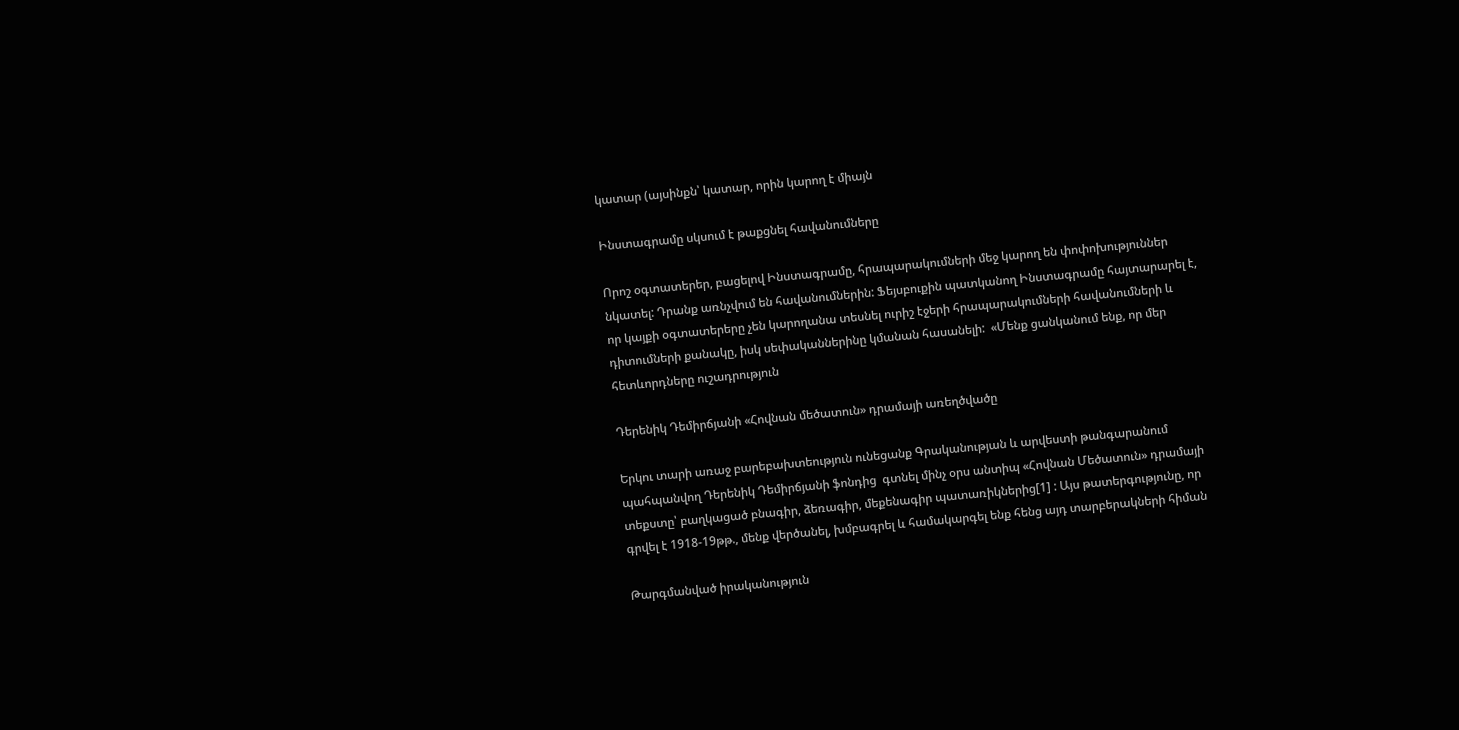կատար (այսինքն՝ կատար, որին կարող է միայն

Ինստագրամը սկսում է թաքցնել հավանումները

Որոշ օգտատերեր, բացելով Ինստագրամը, հրապարակումների մեջ կարող են փոփոխություններ նկատել: Դրանք առնչվում են հավանումներին: Ֆեյսբուքին պատկանող Ինստագրամը հայտարարել է, որ կայքի օգտատերերը չեն կարողանա տեսնել ուրիշ էջերի հրապարակումների հավանումների և դիտումների քանակը, իսկ սեփականներինը կմանան հասանելի:  «Մենք ցանկանում ենք, որ մեր հետևորդները ուշադրություն

Դերենիկ Դեմիրճյանի «Հովնան մեծատուն» դրամայի առեղծվածը

Երկու տարի առաջ բարեբախտեություն ունեցանք Գրականության և արվեստի թանգարանում պահպանվող Դերենիկ Դեմիրճյանի ֆոնդից  գտնել մինչ օրս անտիպ «Հովնան Մեծատուն» դրամայի տեքստը՝ բաղկացած բնագիր, ձեռագիր, մեքենագիր պատառիկներից[1] : Այս թատերգությունը, որ գրվել է 1918-19թթ., մենք վերծանել, խմբագրել և համակարգել ենք հենց այդ տարբերակների հիման

Թարգմանված իրականություն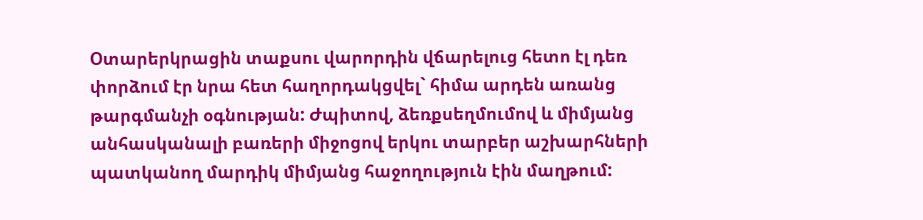Օտարերկրացին տաքսու վարորդին վճարելուց հետո էլ դեռ փորձում էր նրա հետ հաղորդակցվել` հիմա արդեն առանց թարգմանչի օգնության: Ժպիտով, ձեռքսեղմումով և միմյանց անհասկանալի բառերի միջոցով երկու տարբեր աշխարհների պատկանող մարդիկ միմյանց հաջողություն էին մաղթում: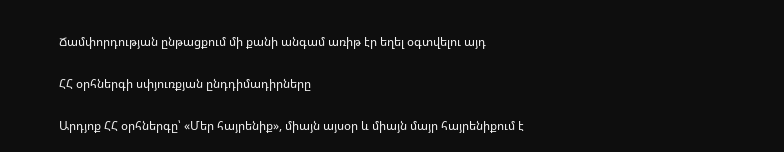Ճամփորդության ընթացքում մի քանի անգամ առիթ էր եղել օգտվելու այդ

ՀՀ օրհներգի սփյուռքյան ընդդիմադիրները

Արդյոք ՀՀ օրհներգը՝ «Մեր հայրենիք», միայն այսօր և միայն մայր հայրենիքում է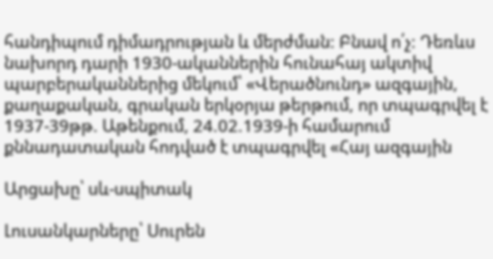հանդիպում դիմադրության և մերժման: Բնավ ո՛չ: Դեռևս նախորդ դարի 1930-ականներին հունահայ ակտիվ պարբերականներից մեկում՝ «Վերածնունդ» ազգային, քաղաքական, գրական երկօրյա թերթում, որ տպագրվել է 1937-39թթ. Աթենքում, 24.02.1939-ի համարում քննադատական հոդված է տպագրվել «Հայ ազգային

Արցախը՝ սև-սպիտակ

Լուսանկարները՝ Սուրեն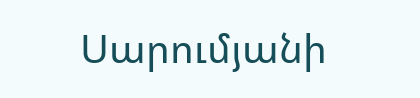Սարումյանի